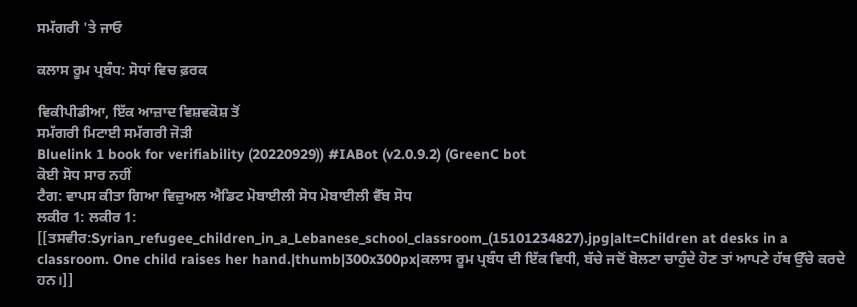ਸਮੱਗਰੀ 'ਤੇ ਜਾਓ

ਕਲਾਸ ਰੂਮ ਪ੍ਰਬੰਧ: ਸੋਧਾਂ ਵਿਚ ਫ਼ਰਕ

ਵਿਕੀਪੀਡੀਆ, ਇੱਕ ਆਜ਼ਾਦ ਵਿਸ਼ਵਕੋਸ਼ ਤੋਂ
ਸਮੱਗਰੀ ਮਿਟਾਈ ਸਮੱਗਰੀ ਜੋੜੀ
Bluelink 1 book for verifiability (20220929)) #IABot (v2.0.9.2) (GreenC bot
ਕੋਈ ਸੋਧ ਸਾਰ ਨਹੀਂ
ਟੈਗ: ਵਾਪਸ ਕੀਤਾ ਗਿਆ ਵਿਜ਼ੁਅਲ ਐਡਿਟ ਮੋਬਾਈਲੀ ਸੋਧ ਮੋਬਾਈਲੀ ਵੈੱਬ ਸੋਧ
ਲਕੀਰ 1: ਲਕੀਰ 1:
[[ਤਸਵੀਰ:Syrian_refugee_children_in_a_Lebanese_school_classroom_(15101234827).jpg|alt=Children at desks in a classroom. One child raises her hand.|thumb|300x300px|ਕਲਾਸ ਰੂਮ ਪ੍ਰਬੰਧ ਦੀ ਇੱਕ ਵਿਧੀ, ਬੱਚੇ ਜਦੋਂ ਬੋਲਣਾ ਚਾਹੁੰਦੇ ਹੋਣ ਤਾਂ ਆਪਣੇ ਹੱਥ ਉੱਚੇ ਕਰਦੇ ਹਨ।]]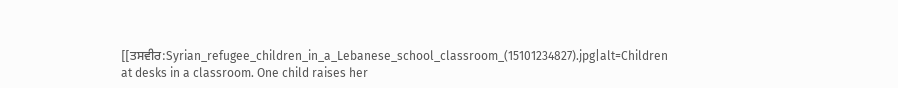[[ਤਸਵੀਰ:Syrian_refugee_children_in_a_Lebanese_school_classroom_(15101234827).jpg|alt=Children at desks in a classroom. One child raises her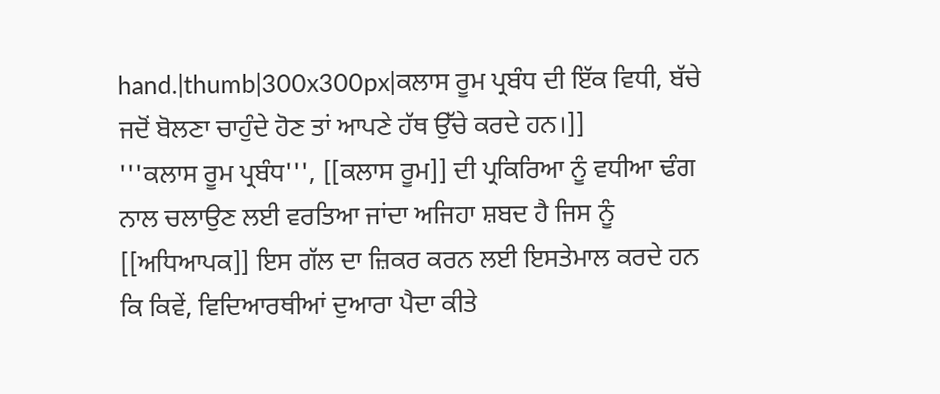hand.|thumb|300x300px|ਕਲਾਸ ਰੂਮ ਪ੍ਰਬੰਧ ਦੀ ਇੱਕ ਵਿਧੀ, ਬੱਚੇ ਜਦੋਂ ਬੋਲਣਾ ਚਾਹੁੰਦੇ ਹੋਣ ਤਾਂ ਆਪਣੇ ਹੱਥ ਉੱਚੇ ਕਰਦੇ ਹਨ।]]
'''ਕਲਾਸ ਰੂਮ ਪ੍ਰਬੰਧ''', [[ਕਲਾਸ ਰੂਮ]] ਦੀ ਪ੍ਰਕਿਰਿਆ ਨੂੰ ਵਧੀਆ ਢੰਗ ਨਾਲ ਚਲਾਉਣ ਲਈ ਵਰਤਿਆ ਜਾਂਦਾ ਅਜਿਹਾ ਸ਼ਬਦ ਹੈ ਜਿਸ ਨੂੰ [[ਅਧਿਆਪਕ]] ਇਸ ਗੱਲ ਦਾ ਜ਼ਿਕਰ ਕਰਨ ਲਈ ਇਸਤੇਮਾਲ ਕਰਦੇ ਹਨ ਕਿ ਕਿਵੇਂ, ਵਿਦਿਆਰਥੀਆਂ ਦੁਆਰਾ ਪੈਦਾ ਕੀਤੇ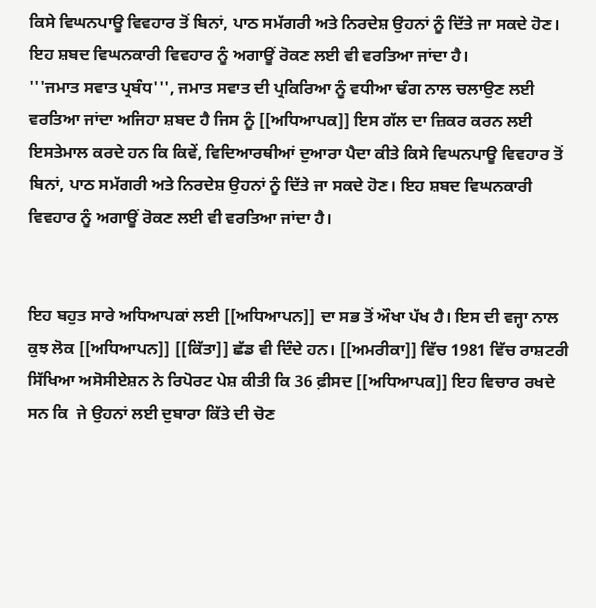ਕਿਸੇ ਵਿਘਨਪਾਊ ਵਿਵਹਾਰ ਤੋਂ ਬਿਨਾਂ, ਪਾਠ ਸਮੱਗਰੀ ਅਤੇ ਨਿਰਦੇਸ਼ ਉਹਨਾਂ ਨੂੰ ਦਿੱਤੇ ਜਾ ਸਕਦੇ ਹੋਣ। ਇਹ ਸ਼ਬਦ ਵਿਘਨਕਾਰੀ ਵਿਵਹਾਰ ਨੂੰ ਅਗਾਊਂ ਰੋਕਣ ਲਈ ਵੀ ਵਰਤਿਆ ਜਾਂਦਾ ਹੈ।
'''ਜਮਾਤ ਸਵਾਤ ਪ੍ਰਬੰਧ''', ਜਮਾਤ ਸਵਾਤ ਦੀ ਪ੍ਰਕਿਰਿਆ ਨੂੰ ਵਧੀਆ ਢੰਗ ਨਾਲ ਚਲਾਉਣ ਲਈ ਵਰਤਿਆ ਜਾਂਦਾ ਅਜਿਹਾ ਸ਼ਬਦ ਹੈ ਜਿਸ ਨੂੰ [[ਅਧਿਆਪਕ]] ਇਸ ਗੱਲ ਦਾ ਜ਼ਿਕਰ ਕਰਨ ਲਈ ਇਸਤੇਮਾਲ ਕਰਦੇ ਹਨ ਕਿ ਕਿਵੇਂ, ਵਿਦਿਆਰਥੀਆਂ ਦੁਆਰਾ ਪੈਦਾ ਕੀਤੇ ਕਿਸੇ ਵਿਘਨਪਾਊ ਵਿਵਹਾਰ ਤੋਂ ਬਿਨਾਂ, ਪਾਠ ਸਮੱਗਰੀ ਅਤੇ ਨਿਰਦੇਸ਼ ਉਹਨਾਂ ਨੂੰ ਦਿੱਤੇ ਜਾ ਸਕਦੇ ਹੋਣ। ਇਹ ਸ਼ਬਦ ਵਿਘਨਕਾਰੀ ਵਿਵਹਾਰ ਨੂੰ ਅਗਾਊਂ ਰੋਕਣ ਲਈ ਵੀ ਵਰਤਿਆ ਜਾਂਦਾ ਹੈ।


ਇਹ ਬਹੁਤ ਸਾਰੇ ਅਧਿਆਪਕਾਂ ਲਈ [[ਅਧਿਆਪਨ]] ਦਾ ਸਭ ਤੋਂ ਔਖਾ ਪੱਖ ਹੈ। ਇਸ ਦੀ ਵਜ੍ਹਾ ਨਾਲ ਕੁਝ ਲੋਕ [[ਅਧਿਆਪਨ]] [[ਕਿੱਤਾ]] ਛੱਡ ਵੀ ਦਿੰਦੇ ਹਨ। [[ਅਮਰੀਕਾ]] ਵਿੱਚ 1981 ਵਿੱਚ ਰਾਸ਼ਟਰੀ ਸਿੱਖਿਆ ਅਸੋਸੀਏਸ਼ਨ ਨੇ ਰਿਪੋਰਟ ਪੇਸ਼ ਕੀਤੀ ਕਿ 36 ਫ਼ੀਸਦ [[ਅਧਿਆਪਕ]] ਇਹ ਵਿਚਾਰ ਰਖਦੇ ਸਨ ਕਿ  ਜੇ ਉਹਨਾਂ ਲਈ ਦੁਬਾਰਾ ਕਿੱਤੇ ਦੀ ਚੋਣ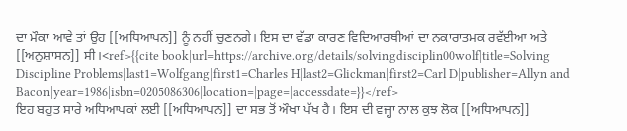ਦਾ ਮੌਕਾ ਆਵੇ ਤਾਂ ਉਹ [[ਅਧਿਆਪਨ]] ਨੂੰ ਨਹੀਂ ਚੁਣਨਗੇ। ਇਸ ਦਾ ਵੱਡਾ ਕਾਰਣ ਵਿਦਿਆਰਥੀਆਂ ਦਾ ਨਕਾਰਾਤਮਕ ਰਵੱਈਆ ਅਤੇ  [[ਅਨੁਸ਼ਾਸਨ]] ਸੀ।<ref>{{cite book|url=https://archive.org/details/solvingdisciplin00wolf|title=Solving Discipline Problems|last1=Wolfgang|first1=Charles H|last2=Glickman|first2=Carl D|publisher=Allyn and Bacon|year=1986|isbn=0205086306|location=|page=|accessdate=}}</ref>
ਇਹ ਬਹੁਤ ਸਾਰੇ ਅਧਿਆਪਕਾਂ ਲਈ [[ਅਧਿਆਪਨ]] ਦਾ ਸਭ ਤੋਂ ਔਖਾ ਪੱਖ ਹੈ। ਇਸ ਦੀ ਵਜ੍ਹਾ ਨਾਲ ਕੁਝ ਲੋਕ [[ਅਧਿਆਪਨ]]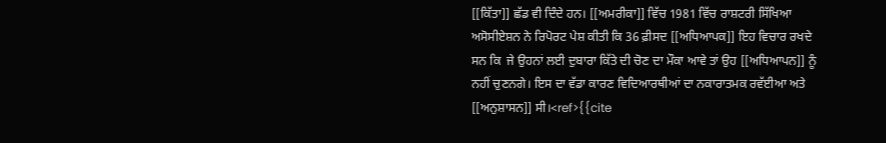[[ਕਿੱਤਾ]] ਛੱਡ ਵੀ ਦਿੰਦੇ ਹਨ। [[ਅਮਰੀਕਾ]] ਵਿੱਚ 1981 ਵਿੱਚ ਰਾਸ਼ਟਰੀ ਸਿੱਖਿਆ ਅਸੋਸੀਏਸ਼ਨ ਨੇ ਰਿਪੋਰਟ ਪੇਸ਼ ਕੀਤੀ ਕਿ 36 ਫ਼ੀਸਦ [[ਅਧਿਆਪਕ]] ਇਹ ਵਿਚਾਰ ਰਖਦੇ ਸਨ ਕਿ  ਜੇ ਉਹਨਾਂ ਲਈ ਦੁਬਾਰਾ ਕਿੱਤੇ ਦੀ ਚੋਣ ਦਾ ਮੌਕਾ ਆਵੇ ਤਾਂ ਉਹ [[ਅਧਿਆਪਨ]] ਨੂੰ ਨਹੀਂ ਚੁਣਨਗੇ। ਇਸ ਦਾ ਵੱਡਾ ਕਾਰਣ ਵਿਦਿਆਰਥੀਆਂ ਦਾ ਨਕਾਰਾਤਮਕ ਰਵੱਈਆ ਅਤੇ  [[ਅਨੁਸ਼ਾਸਨ]] ਸੀ।<ref>{{cite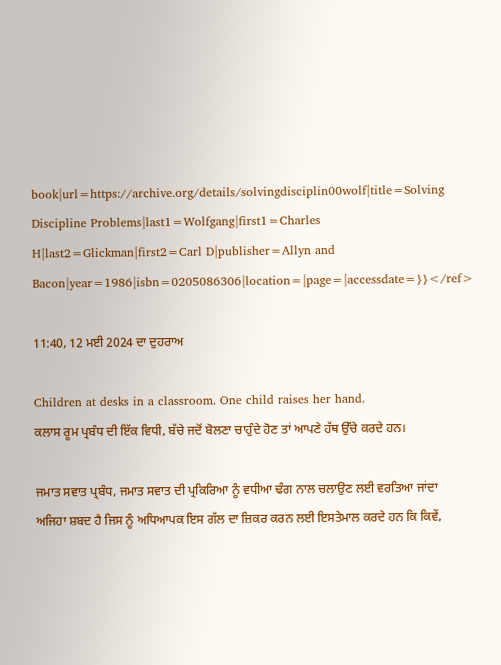book|url=https://archive.org/details/solvingdisciplin00wolf|title=Solving Discipline Problems|last1=Wolfgang|first1=Charles H|last2=Glickman|first2=Carl D|publisher=Allyn and Bacon|year=1986|isbn=0205086306|location=|page=|accessdate=}}</ref>

11:40, 12 ਮਈ 2024 ਦਾ ਦੁਹਰਾਅ

Children at desks in a classroom. One child raises her hand.
ਕਲਾਸ ਰੂਮ ਪ੍ਰਬੰਧ ਦੀ ਇੱਕ ਵਿਧੀ, ਬੱਚੇ ਜਦੋਂ ਬੋਲਣਾ ਚਾਹੁੰਦੇ ਹੋਣ ਤਾਂ ਆਪਣੇ ਹੱਥ ਉੱਚੇ ਕਰਦੇ ਹਨ।

ਜਮਾਤ ਸਵਾਤ ਪ੍ਰਬੰਧ, ਜਮਾਤ ਸਵਾਤ ਦੀ ਪ੍ਰਕਿਰਿਆ ਨੂੰ ਵਧੀਆ ਢੰਗ ਨਾਲ ਚਲਾਉਣ ਲਈ ਵਰਤਿਆ ਜਾਂਦਾ ਅਜਿਹਾ ਸ਼ਬਦ ਹੈ ਜਿਸ ਨੂੰ ਅਧਿਆਪਕ ਇਸ ਗੱਲ ਦਾ ਜ਼ਿਕਰ ਕਰਨ ਲਈ ਇਸਤੇਮਾਲ ਕਰਦੇ ਹਨ ਕਿ ਕਿਵੇਂ,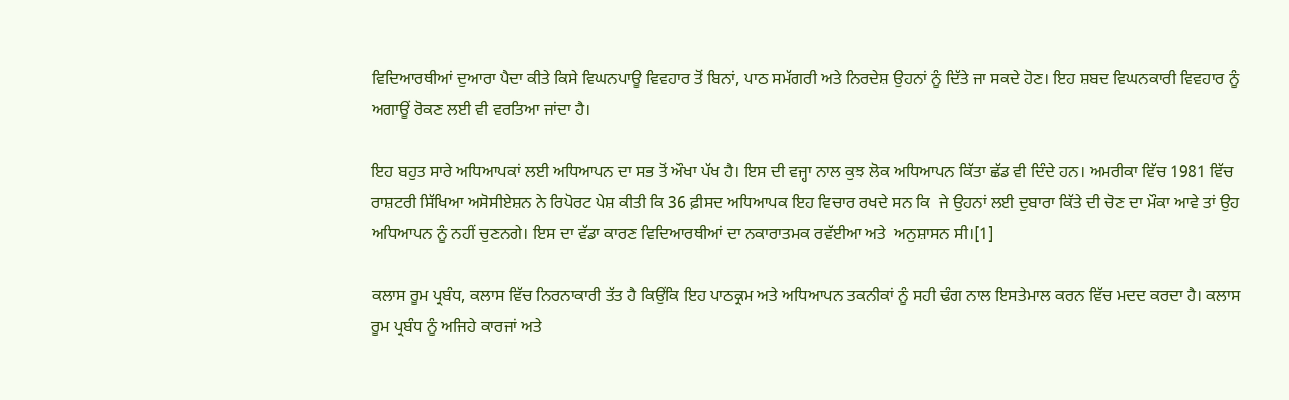ਵਿਦਿਆਰਥੀਆਂ ਦੁਆਰਾ ਪੈਦਾ ਕੀਤੇ ਕਿਸੇ ਵਿਘਨਪਾਊ ਵਿਵਹਾਰ ਤੋਂ ਬਿਨਾਂ, ਪਾਠ ਸਮੱਗਰੀ ਅਤੇ ਨਿਰਦੇਸ਼ ਉਹਨਾਂ ਨੂੰ ਦਿੱਤੇ ਜਾ ਸਕਦੇ ਹੋਣ। ਇਹ ਸ਼ਬਦ ਵਿਘਨਕਾਰੀ ਵਿਵਹਾਰ ਨੂੰ ਅਗਾਊਂ ਰੋਕਣ ਲਈ ਵੀ ਵਰਤਿਆ ਜਾਂਦਾ ਹੈ।

ਇਹ ਬਹੁਤ ਸਾਰੇ ਅਧਿਆਪਕਾਂ ਲਈ ਅਧਿਆਪਨ ਦਾ ਸਭ ਤੋਂ ਔਖਾ ਪੱਖ ਹੈ। ਇਸ ਦੀ ਵਜ੍ਹਾ ਨਾਲ ਕੁਝ ਲੋਕ ਅਧਿਆਪਨ ਕਿੱਤਾ ਛੱਡ ਵੀ ਦਿੰਦੇ ਹਨ। ਅਮਰੀਕਾ ਵਿੱਚ 1981 ਵਿੱਚ ਰਾਸ਼ਟਰੀ ਸਿੱਖਿਆ ਅਸੋਸੀਏਸ਼ਨ ਨੇ ਰਿਪੋਰਟ ਪੇਸ਼ ਕੀਤੀ ਕਿ 36 ਫ਼ੀਸਦ ਅਧਿਆਪਕ ਇਹ ਵਿਚਾਰ ਰਖਦੇ ਸਨ ਕਿ  ਜੇ ਉਹਨਾਂ ਲਈ ਦੁਬਾਰਾ ਕਿੱਤੇ ਦੀ ਚੋਣ ਦਾ ਮੌਕਾ ਆਵੇ ਤਾਂ ਉਹ ਅਧਿਆਪਨ ਨੂੰ ਨਹੀਂ ਚੁਣਨਗੇ। ਇਸ ਦਾ ਵੱਡਾ ਕਾਰਣ ਵਿਦਿਆਰਥੀਆਂ ਦਾ ਨਕਾਰਾਤਮਕ ਰਵੱਈਆ ਅਤੇ  ਅਨੁਸ਼ਾਸਨ ਸੀ।[1]

ਕਲਾਸ ਰੂਮ ਪ੍ਰਬੰਧ, ਕਲਾਸ ਵਿੱਚ ਨਿਰਨਾਕਾਰੀ ਤੱਤ ਹੈ ਕਿਉਂਕਿ ਇਹ ਪਾਠਕ੍ਰਮ ਅਤੇ ਅਧਿਆਪਨ ਤਕਨੀਕਾਂ ਨੂੰ ਸਹੀ ਢੰਗ ਨਾਲ ਇਸਤੇਮਾਲ ਕਰਨ ਵਿੱਚ ਮਦਦ ਕਰਦਾ ਹੈ। ਕਲਾਸ ਰੂਮ ਪ੍ਰਬੰਧ ਨੂੰ ਅਜਿਹੇ ਕਾਰਜਾਂ ਅਤੇ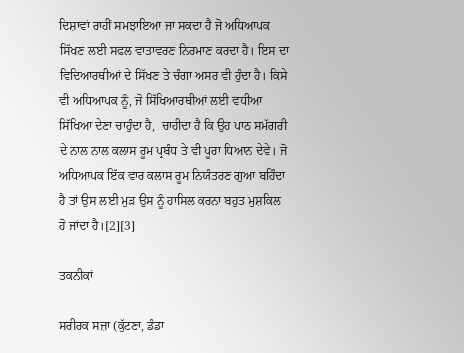ਦਿਸ਼ਾਵਾਂ ਰਾਹੀਂ ਸਮਝਾਇਆ ਜਾ ਸਕਦਾ ਹੈ ਜੋ ਅਧਿਆਪਕ ਸਿੱਖਣ ਲਈ ਸਫਲ ਵਾਤਾਵਰਣ ਨਿਰਮਾਣ ਕਰਦਾ ਹੈ। ਇਸ ਦਾ ਵਿਦਿਆਰਥੀਆਂ ਦੇ ਸਿੱਖਣ ਤੇ ਚੰਗਾ ਅਸਰ ਵੀ ਹੁੰਦਾ ਹੈ। ਕਿਸੇ ਵੀ ਅਧਿਆਪਕ ਨੂੰ, ਜੋ ਸਿੱਖਿਆਰਥੀਆਂ ਲਈ ਵਧੀਆ ਸਿੱਖਿਆ ਦੇਣਾ ਚਾਹੁੰਦਾ ਹੈ,  ਚਾਹੀਦਾ ਹੈ ਕਿ ਉਹ ਪਾਠ ਸਮੱਗਰੀ ਦੇ ਨਾਲ ਨਾਲ ਕਲਾਸ ਰੂਮ ਪ੍ਰਬੰਧ ਤੇ ਵੀ ਪੂਰਾ ਧਿਆਨ ਦੇਵੇ। ਜੋ ਅਧਿਆਪਕ ਇੱਕ ਵਾਰ ਕਲਾਸ ਰੂਮ ਨਿਯੰਤਰਣ ਗੁਆ ਬਹਿੰਦਾ ਹੈ ਤਾਂ ਉਸ ਲਈ ਮੁੜ ਉਸ ਨੂੰ ਹਾਸਿਲ ਕਰਨਾ ਬਹੁਤ ਮੁਸ਼ਕਿਲ ਹੋ ਜਾਂਦਾ ਹੈ।[2][3]

ਤਕਨੀਕਾਂ

ਸਰੀਰਕ ਸਜ਼ਾ (ਕੁੱਟਣਾ, ਡੰਡਾ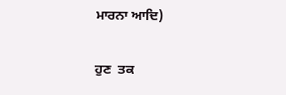ਮਾਰਨਾ ਆਦਿ)

ਹੁਣ  ਤਕ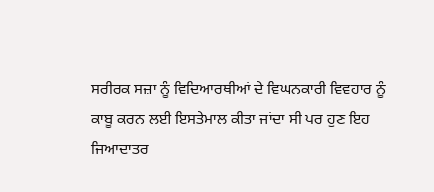ਸਰੀਰਕ ਸਜ਼ਾ ਨੂੰ ਵਿਦਿਆਰਥੀਆਂ ਦੇ ਵਿਘਨਕਾਰੀ ਵਿਵਹਾਰ ਨੂੰ ਕਾਬੂ ਕਰਨ ਲਈ ਇਸਤੇਮਾਲ ਕੀਤਾ ਜਾਂਦਾ ਸੀ ਪਰ ਹੁਣ ਇਹ ਜਿਆਦਾਤਰ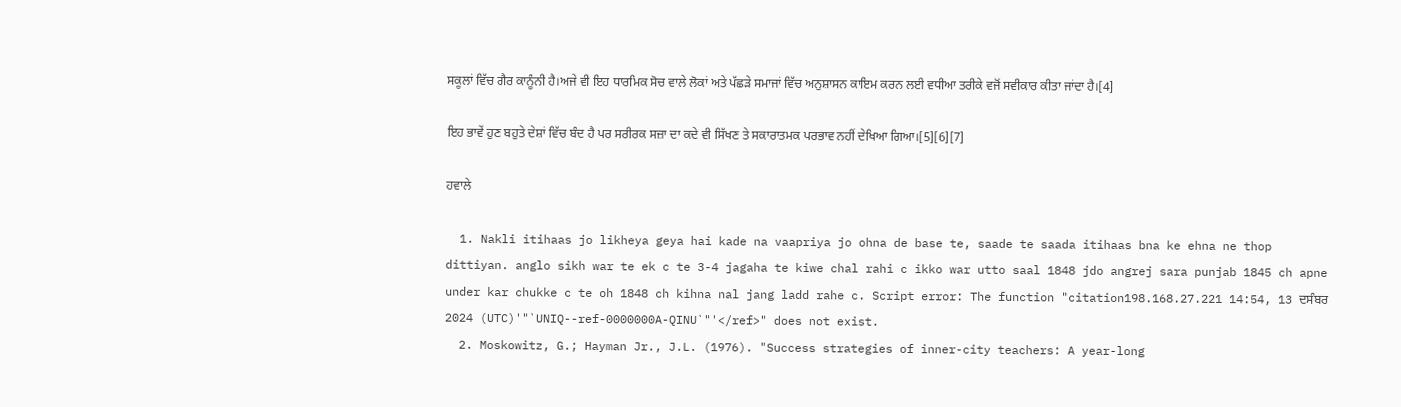ਸਕੂਲਾਂ ਵਿੱਚ ਗੈਰ ਕਾਨੂੰਨੀ ਹੈ।ਅਜੇ ਵੀ ਇਹ ਧਾਰਮਿਕ ਸੋਚ ਵਾਲੇ ਲੋਕਾਂ ਅਤੇ ਪੱਛੜੇ ਸਮਾਜਾਂ ਵਿੱਚ ਅਨੁਸ਼ਾਸਨ ਕਾਇਮ ਕਰਨ ਲਈ ਵਧੀਆ ਤਰੀਕੇ ਵਜੋਂ ਸਵੀਕਾਰ ਕੀਤਾ ਜਾਂਦਾ ਹੈ।[4]

ਇਹ ਭਾਵੇਂ ਹੁਣ ਬਹੁਤੇ ਦੇਸ਼ਾਂ ਵਿੱਚ ਬੰਦ ਹੈ ਪਰ ਸਰੀਰਕ ਸਜ਼ਾ ਦਾ ਕਦੇ ਵੀ ਸਿੱਖਣ ਤੇ ਸਕਾਰਾਤਮਕ ਪਰਭਾਵ ਨਹੀਂ ਦੇਖਿਆ ਗਿਆ।[5][6][7]

ਹਵਾਲੇ

  1. Nakli itihaas jo likheya geya hai kade na vaapriya jo ohna de base te, saade te saada itihaas bna ke ehna ne thop dittiyan. anglo sikh war te ek c te 3-4 jagaha te kiwe chal rahi c ikko war utto saal 1848 jdo angrej sara punjab 1845 ch apne under kar chukke c te oh 1848 ch kihna nal jang ladd rahe c. Script error: The function "citation198.168.27.221 14:54, 13 ਦਸੰਬਰ 2024 (UTC)'"`UNIQ--ref-0000000A-QINU`"'</ref>" does not exist.
  2. Moskowitz, G.; Hayman Jr., J.L. (1976). "Success strategies of inner-city teachers: A year-long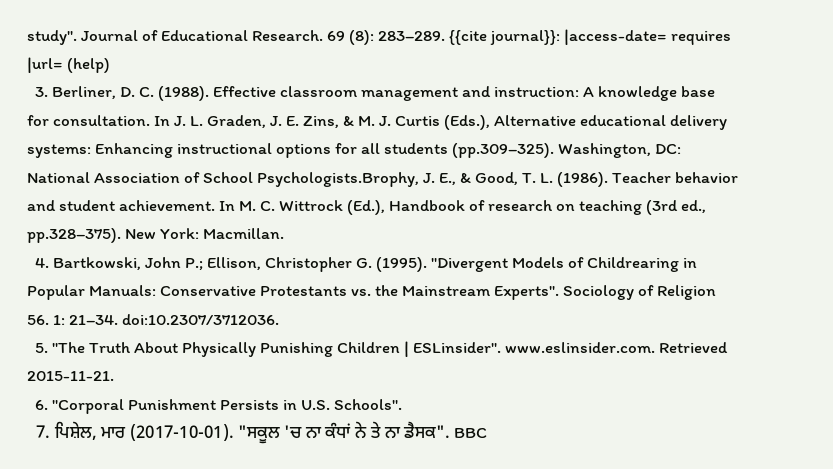study". Journal of Educational Research. 69 (8): 283–289. {{cite journal}}: |access-date= requires |url= (help)
  3. Berliner, D. C. (1988). Effective classroom management and instruction: A knowledge base for consultation. In J. L. Graden, J. E. Zins, & M. J. Curtis (Eds.), Alternative educational delivery systems: Enhancing instructional options for all students (pp.309–325). Washington, DC: National Association of School Psychologists.Brophy, J. E., & Good, T. L. (1986). Teacher behavior and student achievement. In M. C. Wittrock (Ed.), Handbook of research on teaching (3rd ed., pp.328–375). New York: Macmillan.
  4. Bartkowski, John P.; Ellison, Christopher G. (1995). "Divergent Models of Childrearing in Popular Manuals: Conservative Protestants vs. the Mainstream Experts". Sociology of Religion 56. 1: 21–34. doi:10.2307/3712036.
  5. "The Truth About Physically Punishing Children | ESLinsider". www.eslinsider.com. Retrieved 2015-11-21.
  6. "Corporal Punishment Persists in U.S. Schools".
  7. ਪਿਸ਼ੇਲ, ਮਾਰ (2017-10-01). "ਸਕੂਲ 'ਚ ਨਾ ਕੰਧਾਂ ਨੇ ਤੇ ਨਾ ਡੈਸਕ". BBC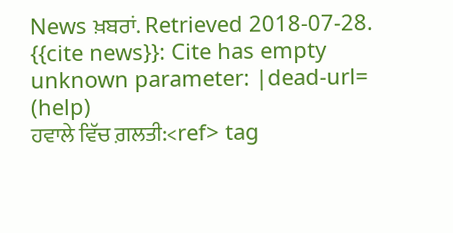News ਖ਼ਬਰਾਂ. Retrieved 2018-07-28. {{cite news}}: Cite has empty unknown parameter: |dead-url= (help)
ਹਵਾਲੇ ਵਿੱਚ ਗ਼ਲਤੀ:<ref> tag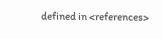defined in <references>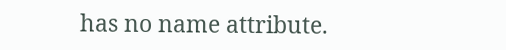has no name attribute.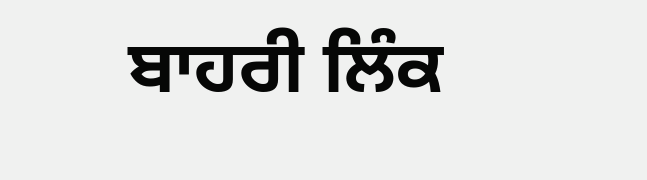ਬਾਹਰੀ ਲਿੰਕ